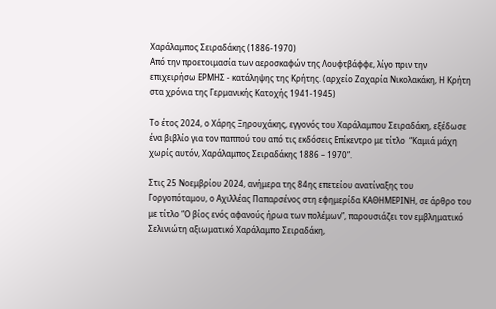Χαράλαμπος Σειραδάκης (1886-1970)
Από την προετοιμασία των αεροσκαφών της Λουφτβάφφε, λίγο πριν την επιχειρήσω ΕΡΜΗΣ - κατάληψης της Κρήτης. (αρχείο Ζαχαρία Νικολακάκη, Η Κρήτη στα χρόνια της Γερμανικής Κατοχής 1941-1945)

Το έτος 2024, ο Χάρης Ξηρουχάκης, εγγονός του Χαράλαμπου Σειραδάκη, εξέδωσε ένα βιβλίο για τον παππού του από τις εκδόσεις Επίκεντρο με τίτλο  “Καμιά μάχη χωρίς αυτόν, Χαράλαμπος Σειραδάκης 1886 – 1970”.

Στις 25 Νοεμβρίου 2024, ανήμερα της 84ης επετείου ανατίναξης του Γοργοπόταμου, ο Αχιλλέας Παπαρσένος στη εφημερίδα ΚΑΘΗΜΕΡΙΝΗ, σε άρθρο του με τίτλο “Ο βίος ενός αφανούς ήρωα των πολέμων”, παρουσιάζει τον εμβληματικό Σελινιώτη αξιωματικό Χαράλαμπο Σειραδάκη,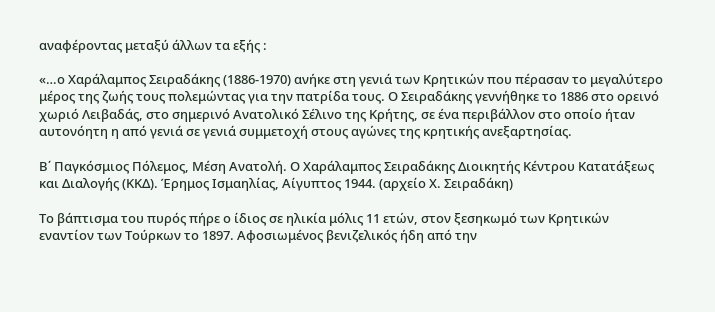αναφέροντας μεταξύ άλλων τα εξής :

«…ο Χαράλαμπος Σειραδάκης (1886-1970) ανήκε στη γενιά των Κρητικών που πέρασαν το μεγαλύτερο μέρος της ζωής τους πολεμώντας για την πατρίδα τους. Ο Σειραδάκης γεννήθηκε το 1886 στο ορεινό χωριό Λειβαδάς, στο σημερινό Ανατολικό Σέλινο της Κρήτης, σε ένα περιβάλλον στο οποίο ήταν αυτονόητη η από γενιά σε γενιά συμμετοχή στους αγώνες της κρητικής ανεξαρτησίας.

Β΄ Παγκόσμιος Πόλεμος, Μέση Ανατολή. Ο Χαράλαμπος Σειραδάκης Διοικητής Κέντρου Κατατάξεως και Διαλογής (ΚΚΔ). Έρημος Ισμαηλίας, Αίγυπτος 1944. (αρχείο Χ. Σειραδάκη)

Το βάπτισμα του πυρός πήρε ο ίδιος σε ηλικία μόλις 11 ετών, στον ξεσηκωμό των Κρητικών εναντίον των Τούρκων το 1897. Αφοσιωμένος βενιζελικός ήδη από την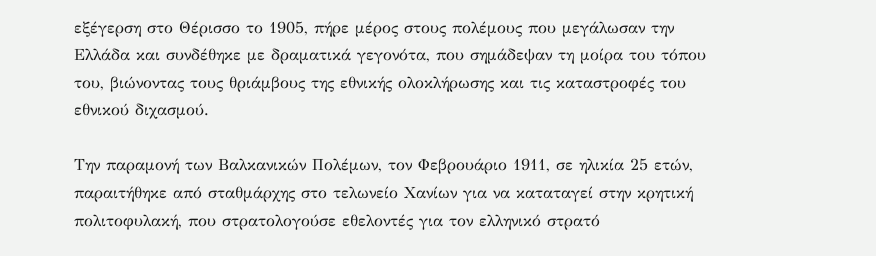εξέγερση στο Θέρισσο το 1905, πήρε μέρος στους πολέμους που μεγάλωσαν την Ελλάδα και συνδέθηκε με δραματικά γεγονότα, που σημάδεψαν τη μοίρα του τόπου του, βιώνοντας τους θριάμβους της εθνικής ολοκλήρωσης και τις καταστροφές του εθνικού διχασμού.

Την παραμονή των Βαλκανικών Πολέμων, τον Φεβρουάριο 1911, σε ηλικία 25 ετών, παραιτήθηκε από σταθμάρχης στο τελωνείο Χανίων για να καταταγεί στην κρητική πολιτοφυλακή, που στρατολογούσε εθελοντές για τον ελληνικό στρατό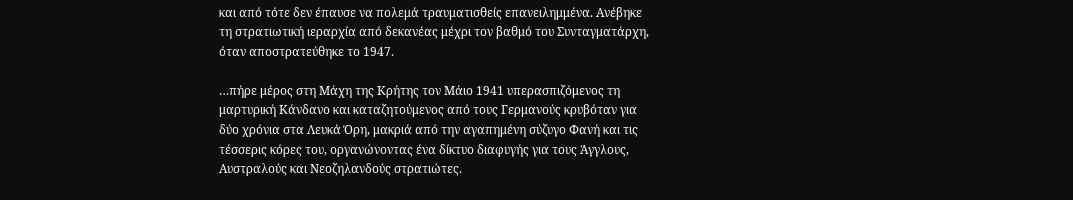και από τότε δεν έπαυσε να πολεμά τραυματισθείς επανειλημμένα. Ανέβηκε τη στρατιωτική ιεραρχία από δεκανέας μέχρι τον βαθμό του Συνταγματάρχη, όταν αποστρατεύθηκε το 1947.

…πήρε μέρος στη Μάχη της Κρήτης τον Μάιο 1941 υπερασπιζόμενος τη μαρτυρική Κάνδανο και καταζητούμενος από τους Γερμανούς κρυβόταν για δύο χρόνια στα Λευκά Όρη, μακριά από την αγαπημένη σύζυγο Φανή και τις τέσσερις κόρες του, οργανώνοντας ένα δίκτυο διαφυγής για τους Άγγλους, Αυστραλούς και Νεοζηλανδούς στρατιώτες.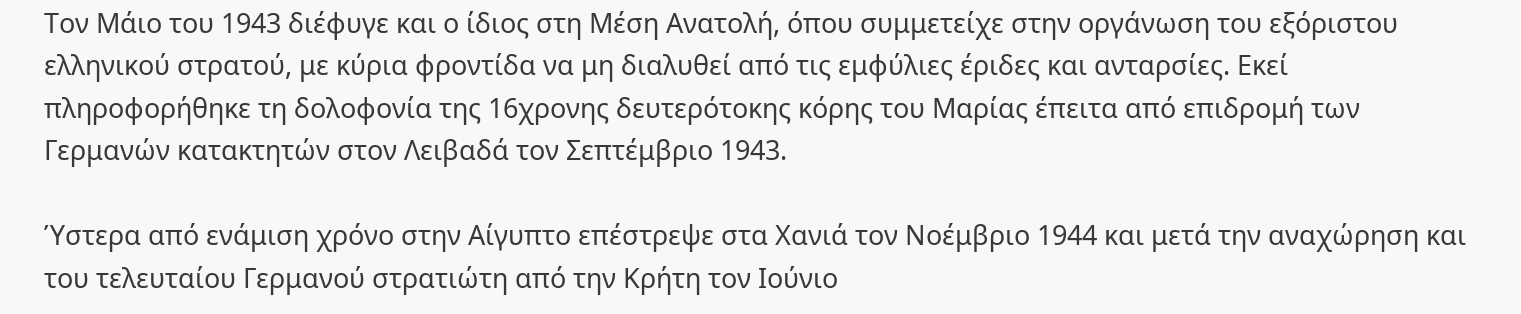Τον Μάιο του 1943 διέφυγε και ο ίδιος στη Μέση Ανατολή, όπου συμμετείχε στην οργάνωση του εξόριστου ελληνικού στρατού, με κύρια φροντίδα να μη διαλυθεί από τις εμφύλιες έριδες και ανταρσίες. Εκεί πληροφορήθηκε τη δολοφονία της 16χρονης δευτερότοκης κόρης του Μαρίας έπειτα από επιδρομή των Γερμανών κατακτητών στον Λειβαδά τον Σεπτέμβριο 1943.

Ύστερα από ενάμιση χρόνο στην Αίγυπτο επέστρεψε στα Χανιά τον Νοέμβριο 1944 και μετά την αναχώρηση και του τελευταίου Γερμανού στρατιώτη από την Κρήτη τον Ιούνιο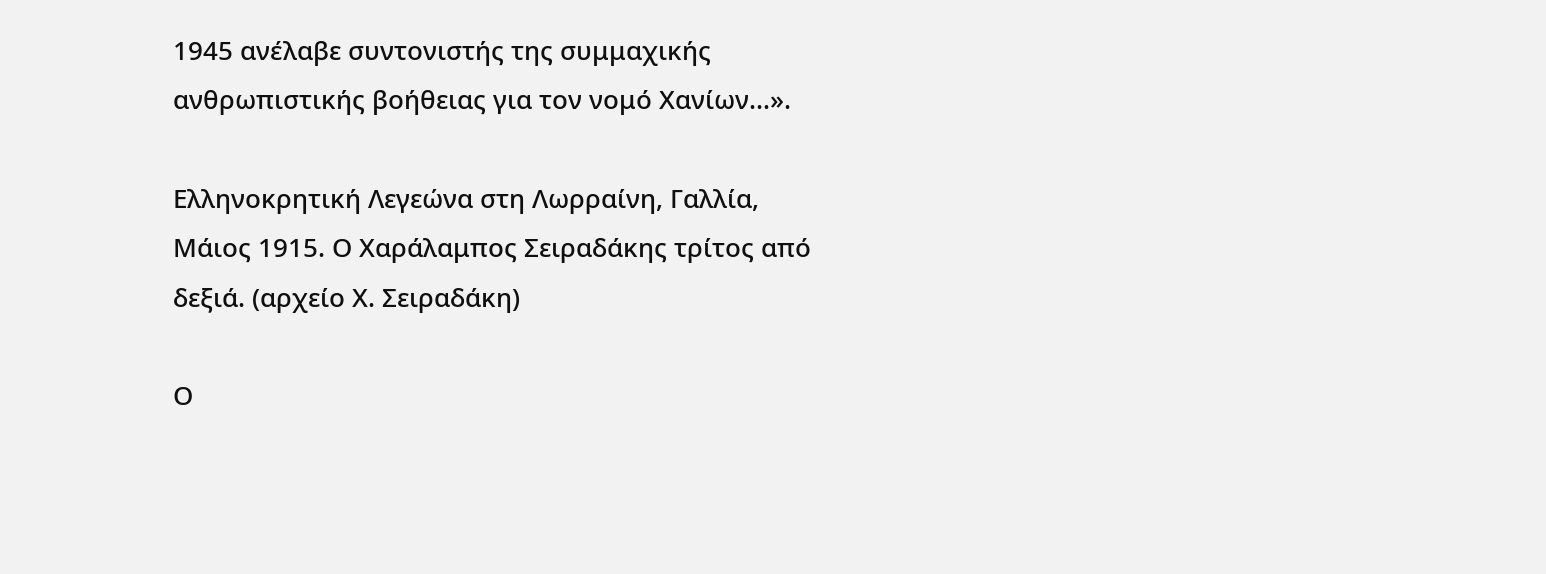1945 ανέλαβε συντονιστής της συμμαχικής ανθρωπιστικής βοήθειας για τον νομό Χανίων…».

Ελληνοκρητική Λεγεώνα στη Λωρραίνη, Γαλλία, Μάιος 1915. Ο Χαράλαμπος Σειραδάκης τρίτος από δεξιά. (αρχείο Χ. Σειραδάκη)

Ο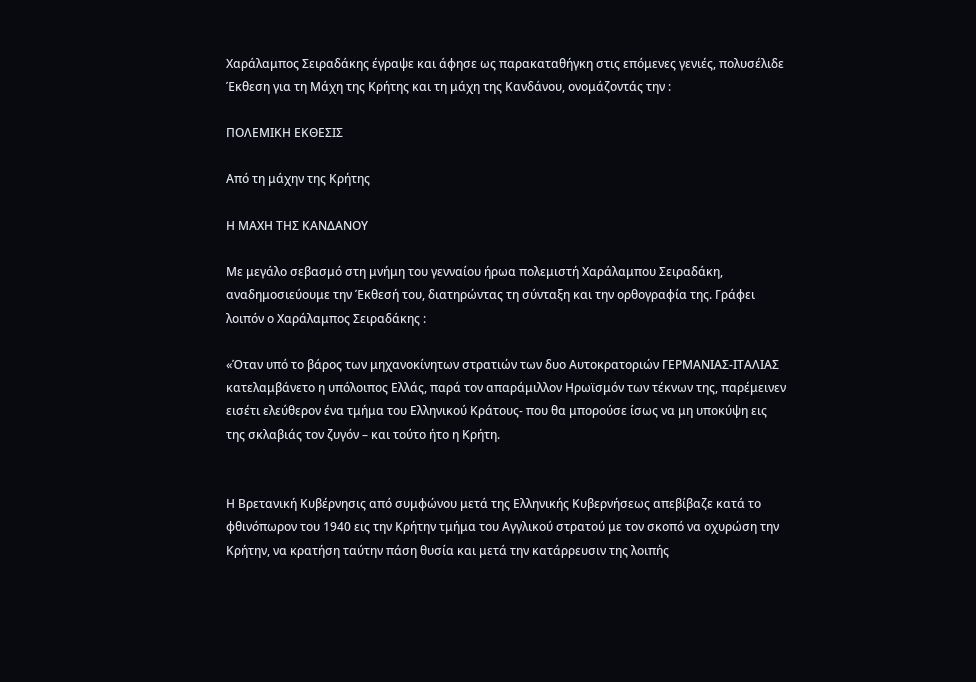Χαράλαμπος Σειραδάκης έγραψε και άφησε ως παρακαταθήγκη στις επόμενες γενιές, πολυσέλιδε Έκθεση για τη Μάχη της Κρήτης και τη μάχη της Κανδάνου, ονομάζοντάς την :

ΠΟΛΕΜΙΚΗ ΕΚΘΕΣΙΣ

Από τη μάχην της Κρήτης

Η ΜΑΧΗ ΤΗΣ ΚΑΝΔΑΝΟΥ

Με μεγάλο σεβασμό στη μνήμη του γενναίου ήρωα πολεμιστή Χαράλαμπου Σειραδάκη, αναδημοσιεύουμε την Έκθεσή του, διατηρώντας τη σύνταξη και την ορθογραφία της. Γράφει λοιπόν ο Χαράλαμπος Σειραδάκης :

«Όταν υπό το βάρος των μηχανοκίνητων στρατιών των δυο Αυτοκρατοριών ΓΕΡΜΑΝΙΑΣ-ΙΤΑΛΙΑΣ κατελαμβάνετο η υπόλοιπος Ελλάς, παρά τον απαράμιλλον Ηρωϊσμόν των τέκνων της, παρέμεινεν εισέτι ελεύθερον ένα τμήμα του Ελληνικού Κράτους- που θα μπορούσε ίσως να μη υποκύψη εις της σκλαβιάς τον ζυγόν – και τούτο ήτο η Κρήτη.


Η Βρετανική Κυβέρνησις από συμφώνου μετά της Ελληνικής Κυβερνήσεως απεβίβαζε κατά το φθινόπωρον του 1940 εις την Κρήτην τμήμα του Αγγλικού στρατού με τον σκοπό να οχυρώση την Κρήτην, να κρατήση ταύτην πάση θυσία και μετά την κατάρρευσιν της λοιπής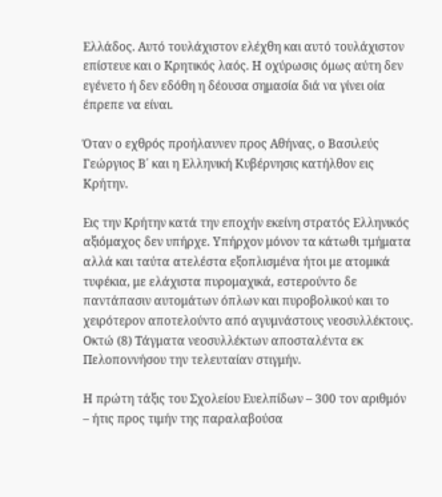Ελλάδος. Αυτό τουλάχιστον ελέχθη και αυτό τουλάχιστον επίστευε και ο Κρητικός λαός. Η οχύρωσις όμως αύτη δεν εγένετο ή δεν εδόθη η δέουσα σημασία διά να γίνει οία έπρεπε να είναι.

Όταν ο εχθρός προήλαυνεν προς Αθήνας, ο Βασιλεύς Γεώργιος Β΄ και η Ελληνική Κυβέρνησις κατήλθον εις Κρήτην.

Εις την Κρήτην κατά την εποχήν εκείνη στρατός Ελληνικός αξιόμαχος δεν υπήρχε. Υπήρχον μόνον τα κάτωθι τμήματα αλλά και ταύτα ατελέστα εξοπλισμένα ήτοι με ατομικά τυφέκια, με ελάχιστα πυρομαχικά, εστερούντο δε παντάπασιν αυτομάτων όπλων και πυροβολικού και το χειρότερον αποτελούντο από αγυμνάστους νεοσυλλέκτους. Οκτώ (8) Τάγματα νεοσυλλέκτων αποσταλέντα εκ Πελοποννήσου την τελευταίαν στιγμήν.

Η πρώτη τάξις του Σχολείου Ευελπίδων – 300 τον αριθμόν – ήτις προς τιμήν της παραλαβούσα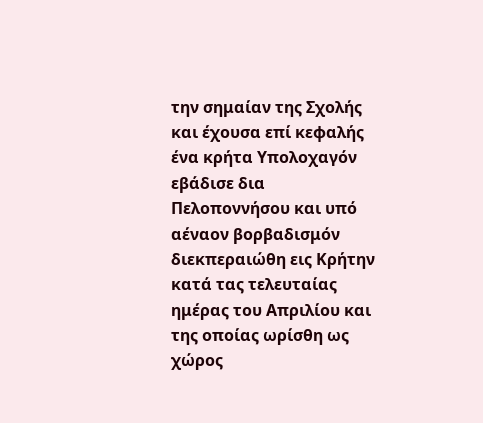την σημαίαν της Σχολής και έχουσα επί κεφαλής ένα κρήτα Υπολοχαγόν εβάδισε δια Πελοποννήσου και υπό αέναον βορβαδισμόν διεκπεραιώθη εις Κρήτην κατά τας τελευταίας ημέρας του Απριλίου και της οποίας ωρίσθη ως χώρος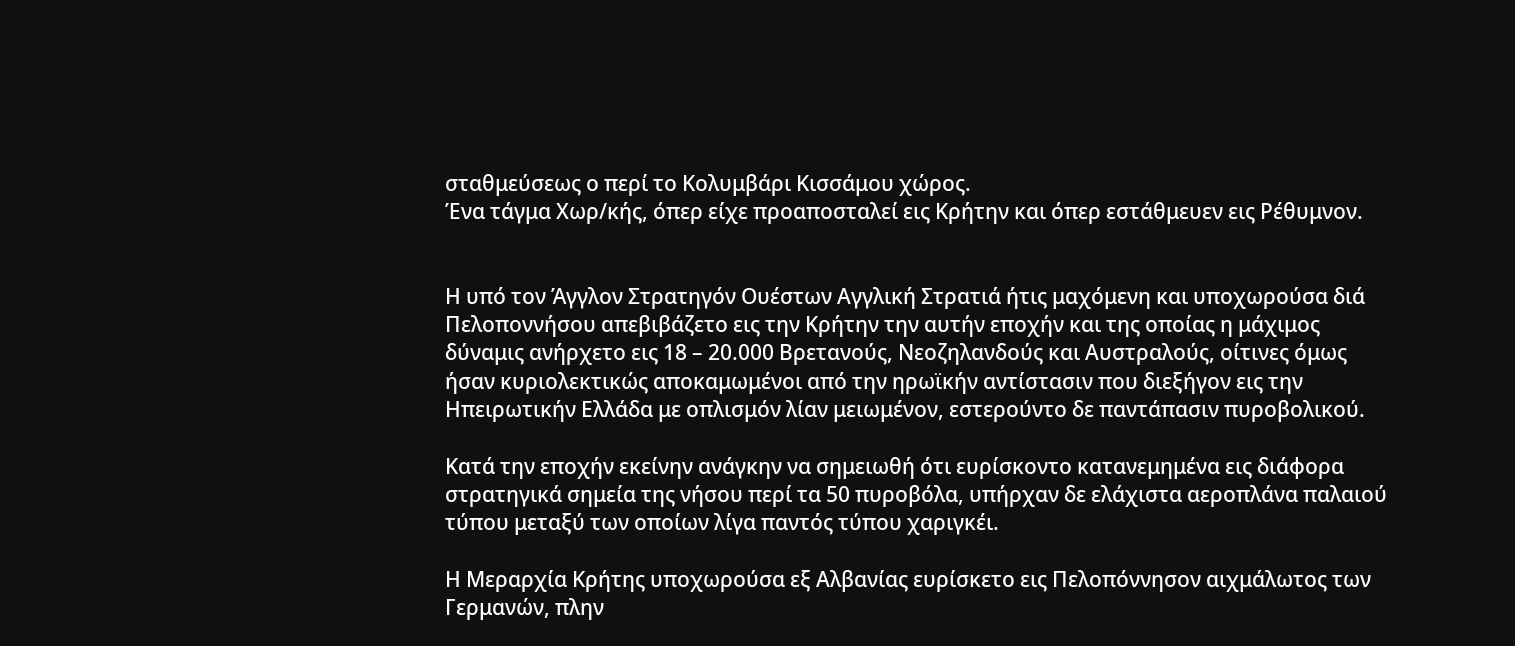σταθμεύσεως ο περί το Κολυμβάρι Κισσάμου χώρος.
Ένα τάγμα Χωρ/κής, όπερ είχε προαποσταλεί εις Κρήτην και όπερ εστάθμευεν εις Ρέθυμνον.


Η υπό τον Άγγλον Στρατηγόν Ουέστων Αγγλική Στρατιά ήτις μαχόμενη και υποχωρούσα διά Πελοποννήσου απεβιβάζετο εις την Κρήτην την αυτήν εποχήν και της οποίας η μάχιμος δύναμις ανήρχετο εις 18 – 20.000 Βρετανούς, Νεοζηλανδούς και Αυστραλούς, οίτινες όμως ήσαν κυριολεκτικώς αποκαμωμένοι από την ηρωϊκήν αντίστασιν που διεξήγον εις την Ηπειρωτικήν Ελλάδα με οπλισμόν λίαν μειωμένον, εστερούντο δε παντάπασιν πυροβολικού.

Κατά την εποχήν εκείνην ανάγκην να σημειωθή ότι ευρίσκοντο κατανεμημένα εις διάφορα στρατηγικά σημεία της νήσου περί τα 50 πυροβόλα, υπήρχαν δε ελάχιστα αεροπλάνα παλαιού τύπου μεταξύ των οποίων λίγα παντός τύπου χαριγκέι.

Η Μεραρχία Κρήτης υποχωρούσα εξ Αλβανίας ευρίσκετο εις Πελοπόννησον αιχμάλωτος των Γερμανών, πλην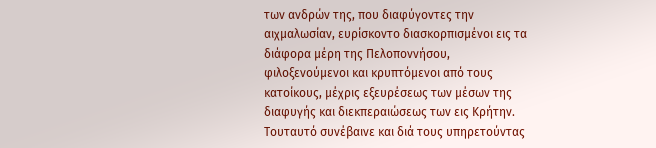των ανδρών της, που διαφύγοντες την αιχμαλωσίαν, ευρίσκοντο διασκορπισμένοι εις τα διάφορα μέρη της Πελοποννήσου, φιλοξενούμενοι και κρυπτόμενοι από τους κατοίκους, μέχρις εξευρέσεως των μέσων της διαφυγής και διεκπεραιώσεως των εις Κρήτην. Τουταυτό συνέβαινε και διά τους υπηρετούντας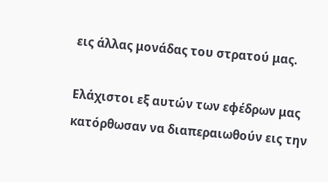εις άλλας μονάδας του στρατού μας.

Ελάχιστοι εξ αυτών των εφέδρων μας κατόρθωσαν να διαπεραιωθούν εις την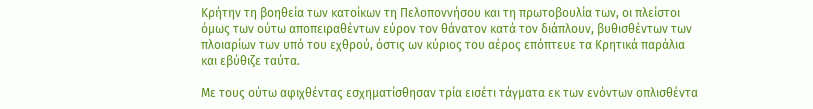Κρήτην τη βοηθεία των κατοίκων τη Πελοποννήσου και τη πρωτοβουλία των, οι πλείστοι όμως των ούτω αποπειραθέντων εύρον τον θάνατον κατά τον διάπλουν, βυθισθέντων των πλοιαρίων των υπό του εχθρού, όστις ων κύριος του αέρος επόπτευε τα Κρητικά παράλια και εβύθιζε ταύτα.

Με τους ούτω αφιχθέντας εσχηματίσθησαν τρία εισέτι τάγματα εκ των ενόντων οπλισθέντα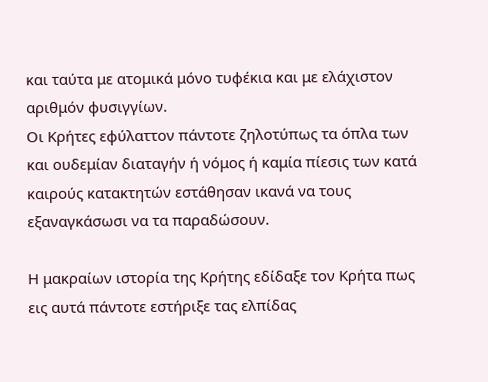και ταύτα με ατομικά μόνο τυφέκια και με ελάχιστον αριθμόν φυσιγγίων.
Οι Κρήτες εφύλαττον πάντοτε ζηλοτύπως τα όπλα των και ουδεμίαν διαταγήν ή νόμος ή καμία πίεσις των κατά καιρούς κατακτητών εστάθησαν ικανά να τους εξαναγκάσωσι να τα παραδώσουν.

Η μακραίων ιστορία της Κρήτης εδίδαξε τον Κρήτα πως εις αυτά πάντοτε εστήριξε τας ελπίδας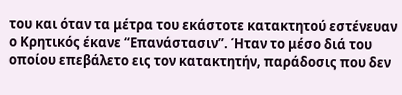του και όταν τα μέτρα του εκάστοτε κατακτητού εστένευαν ο Κρητικός έκανε “Επανάστασιν”. Ήταν το μέσο διά του οποίου επεβάλετο εις τον κατακτητήν, παράδοσις που δεν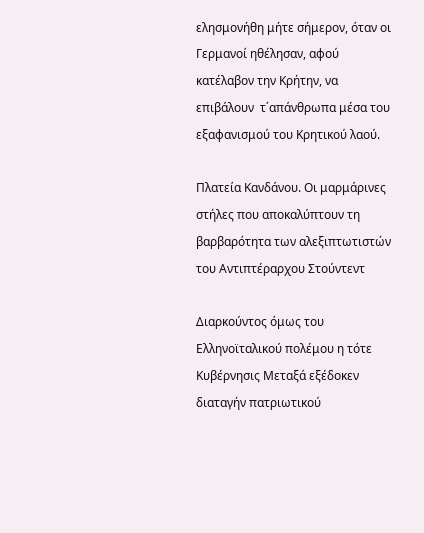ελησμονήθη μήτε σήμερον, όταν οι Γερμανοί ηθέλησαν, αφού κατέλαβον την Κρήτην, να επιβάλουν  τ΄απάνθρωπα μέσα του εξαφανισμού του Κρητικού λαού.

Πλατεία Κανδάνου. Οι μαρμάρινες στήλες που αποκαλύπτουν τη βαρβαρότητα των αλεξιπτωτιστών του Αντιπτέραρχου Στούντεντ

Διαρκούντος όμως του Ελληνοϊταλικού πολέμου η τότε Κυβέρνησις Μεταξά εξέδοκεν διαταγήν πατριωτικού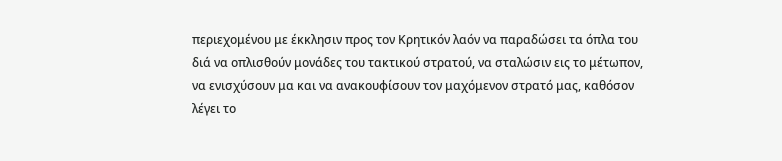περιεχομένου με έκκλησιν προς τον Κρητικόν λαόν να παραδώσει τα όπλα του διά να οπλισθούν μονάδες του τακτικού στρατού, να σταλώσιν εις το μέτωπον, να ενισχύσουν μα και να ανακουφίσουν τον μαχόμενον στρατό μας, καθόσον λέγει το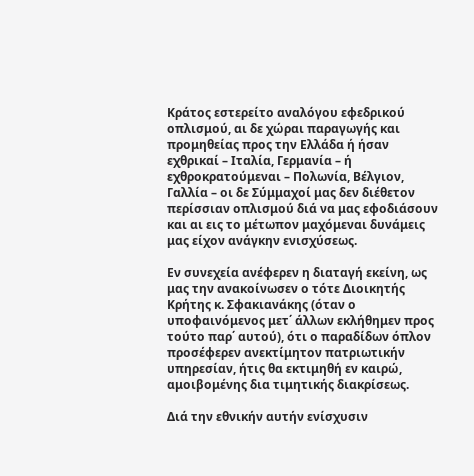Κράτος εστερείτο αναλόγου εφεδρικού οπλισμού, αι δε χώραι παραγωγής και προμηθείας προς την Ελλάδα ή ήσαν εχθρικαί – Ιταλία, Γερμανία – ή εχθροκρατούμεναι – Πολωνία, Βέλγιον, Γαλλία – οι δε Σύμμαχοί μας δεν διέθετον περίσσιαν οπλισμού διά να μας εφοδιάσουν και αι εις το μέτωπον μαχόμεναι δυνάμεις μας είχον ανάγκην ενισχύσεως.

Εν συνεχεία ανέφερεν η διαταγή εκείνη, ως μας την ανακοίνωσεν ο τότε Διοικητής Κρήτης κ. Σφακιανάκης (όταν ο υποφαινόμενος μετ΄ άλλων εκλήθημεν προς τούτο παρ΄ αυτού), ότι ο παραδίδων όπλον προσέφερεν ανεκτίμητον πατριωτικήν υπηρεσίαν, ήτις θα εκτιμηθή εν καιρώ, αμοιβομένης δια τιμητικής διακρίσεως.

Διά την εθνικήν αυτήν ενίσχυσιν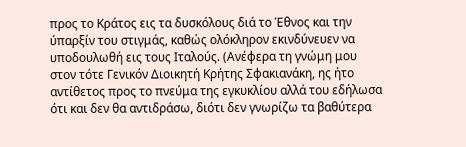προς το Κράτος εις τα δυσκόλους διά το Έθνος και την ύπαρξίν του στιγμάς, καθώς ολόκληρον εκινδύνευεν να υποδουλωθή εις τους Ιταλούς. (Ανέφερα τη γνώμη μου στον τότε Γενικόν Διοικητή Κρήτης Σφακιανάκη, ης ήτο αντίθετος προς το πνεύμα της εγκυκλίου αλλά του εδήλωσα ότι και δεν θα αντιδράσω, διότι δεν γνωρίζω τα βαθύτερα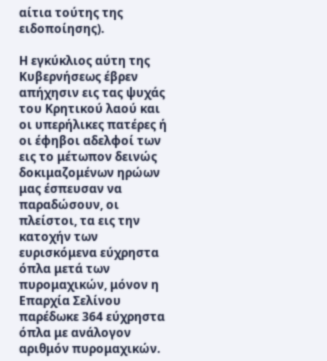αίτια τούτης της ειδοποίησης).

Η εγκύκλιος αύτη της Κυβερνήσεως έβρεν απήχησιν εις τας ψυχάς του Κρητικού λαού και οι υπερήλικες πατέρες ή οι έφηβοι αδελφοί των εις το μέτωπον δεινώς δοκιμαζομένων ηρώων μας έσπευσαν να παραδώσουν, οι πλείστοι, τα εις την κατοχήν των ευρισκόμενα εύχρηστα όπλα μετά των πυρομαχικών, μόνον η Επαρχία Σελίνου παρέδωκε 364 εύχρηστα όπλα με ανάλογον αριθμόν πυρομαχικών.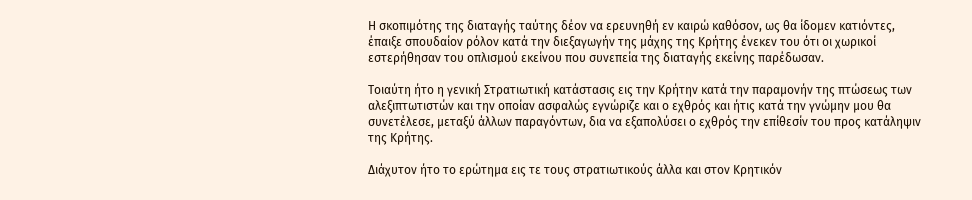Η σκοπιμότης της διαταγής ταύτης δέον να ερευνηθή εν καιρώ καθόσον, ως θα ίδομεν κατιόντες, έπαιξε σπουδαίον ρόλον κατά την διεξαγωγήν της μάχης της Κρήτης ένεκεν του ότι οι χωρικοί εστερήθησαν του οπλισμού εκείνου που συνεπεία της διαταγής εκείνης παρέδωσαν.

Τοιαύτη ήτο η γενική Στρατιωτική κατάστασις εις την Κρήτην κατά την παραμονήν της πτώσεως των αλεξιπτωτιστών και την οποίαν ασφαλώς εγνώριζε και ο εχθρός και ήτις κατά την γνώμην μου θα συνετέλεσε, μεταξύ άλλων παραγόντων, δια να εξαπολύσει ο εχθρός την επίθεσίν του προς κατάληψιν της Κρήτης.

Διάχυτον ήτο το ερώτημα εις τε τους στρατιωτικούς άλλα και στον Κρητικόν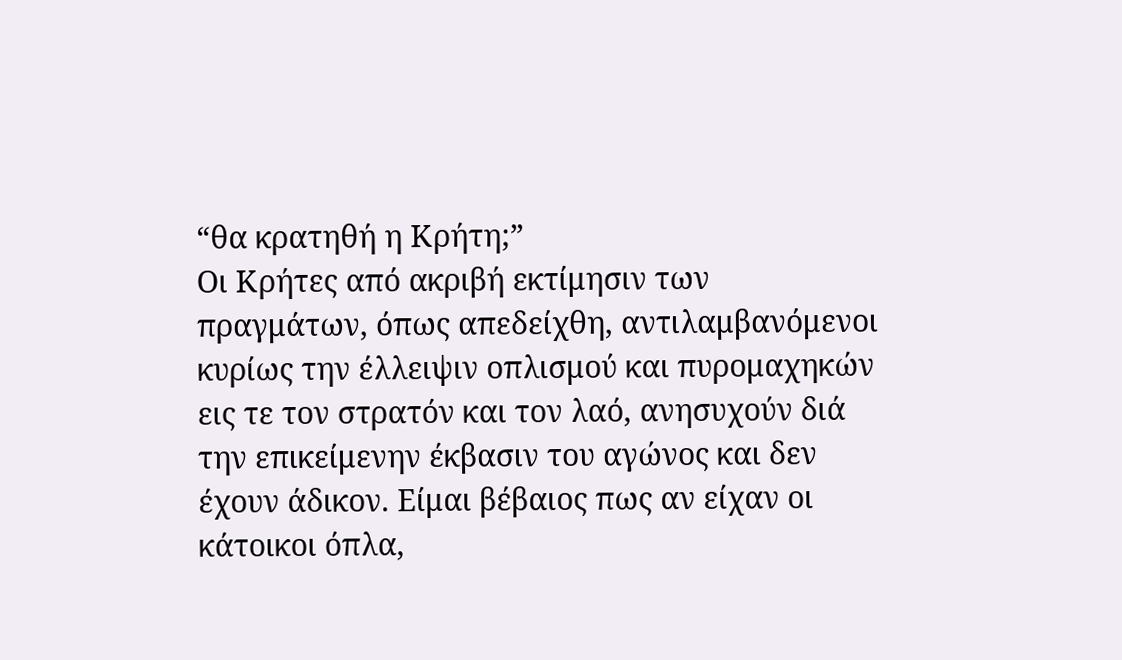“θα κρατηθή η Κρήτη;”
Οι Κρήτες από ακριβή εκτίμησιν των πραγμάτων, όπως απεδείχθη, αντιλαμβανόμενοι κυρίως την έλλειψιν οπλισμού και πυρομαχηκών εις τε τον στρατόν και τον λαό, ανησυχούν διά την επικείμενην έκβασιν του αγώνος και δεν έχουν άδικον. Είμαι βέβαιος πως αν είχαν οι κάτοικοι όπλα,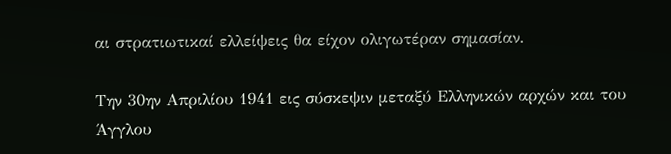αι στρατιωτικαί ελλείψεις θα είχον ολιγωτέραν σημασίαν.

Την 30ην Απριλίου 1941 εις σύσκεψιν μεταξύ Ελληνικών αρχών και του Άγγλου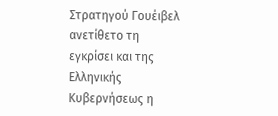Στρατηγού Γουέιβελ ανετίθετο τη εγκρίσει και της Ελληνικής Κυβερνήσεως η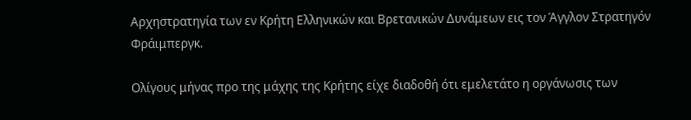Αρχηστρατηγία των εν Κρήτη Ελληνικών και Βρετανικών Δυνάμεων εις τον Άγγλον Στρατηγόν Φράιμπεργκ.

Ολίγους μήνας προ της μάχης της Κρήτης είχε διαδοθή ότι εμελετάτο η οργάνωσις των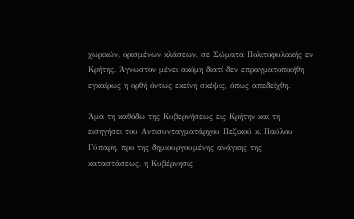χωρικών, ορισμένων κλάσεων, σε Σώματα Πολιτοφυλακής εν Κρήτης. Άγνωστον μένει ακόμη διατί δεν επραγματοποιήθη εγκαίρως η ορθή όντως εκείνη σκέψις, όπως απεδείχθη.

Άμα τη καθόδω της Κυβερνήσεως εις Κρήτην και τη εισηγήσει του Αντισυνταγματάρχου Πεζικού κ. Παύλου Γύπαρη, προ της δημιουργουμένης ανάγκης της καταστάσεως, η Κυβέρνησις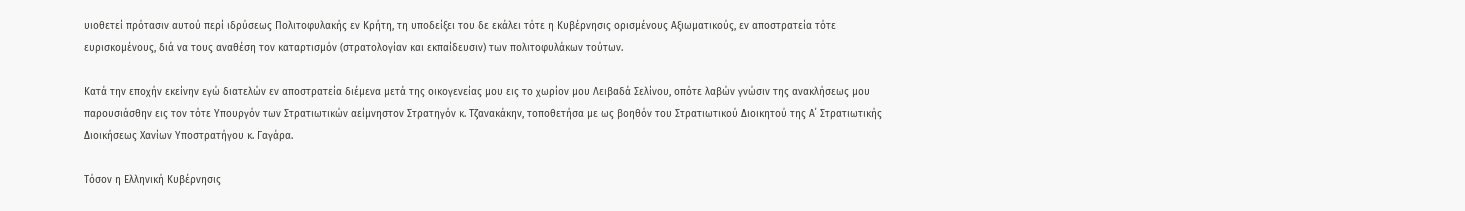υιοθετεί πρότασιν αυτού περί ιδρύσεως Πολιτοφυλακής εν Κρήτη, τη υποδείξει του δε εκάλει τότε η Κυβέρνησις ορισμένους Αξιωματικούς, εν αποστρατεία τότε ευρισκομένους, διά να τους αναθέση τον καταρτισμόν (στρατολογίαν και εκπαίδευσιν) των πολιτοφυλάκων τούτων.

Κατά την εποχήν εκείνην εγώ διατελών εν αποστρατεία διέμενα μετά της οικογενείας μου εις το χωρίον μου Λειβαδά Σελίνου, οπότε λαβών γνώσιν της ανακλήσεως μου παρουσιάσθην εις τον τότε Υπουργόν των Στρατιωτικών αείμνηστον Στρατηγόν κ. Τζανακάκην, τοποθετήσα με ως βοηθόν του Στρατιωτικού Διοικητού της Α΄ Στρατιωτικής Διοικήσεως Χανίων Υποστρατήγου κ. Γαγάρα.

Τόσον η Ελληνική Κυβέρνησις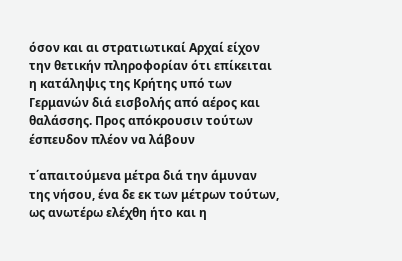όσον και αι στρατιωτικαί Αρχαί είχον την θετικήν πληροφορίαν ότι επίκειται η κατάληψις της Κρήτης υπό των Γερμανών διά εισβολής από αέρος και θαλάσσης. Προς απόκρουσιν τούτων έσπευδον πλέον να λάβουν

τ΄απαιτούμενα μέτρα διά την άμυναν της νήσου, ένα δε εκ των μέτρων τούτων, ως ανωτέρω ελέχθη ήτο και η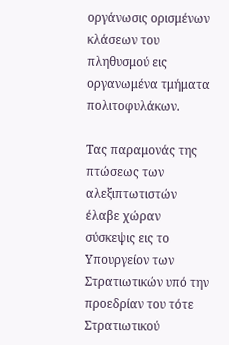οργάνωσις ορισμένων κλάσεων του πληθυσμού εις οργανωμένα τμήματα πολιτοφυλάκων.

Τας παραμονάς της πτώσεως των αλεξιπτωτιστών έλαβε χώραν σύσκεψις εις το Υπουργείον των Στρατιωτικών υπό την προεδρίαν του τότε Στρατιωτικού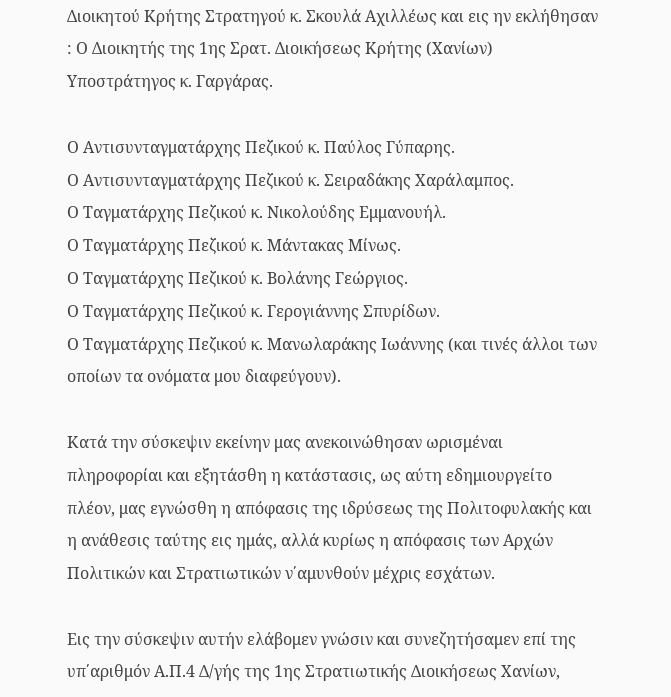Διοικητού Κρήτης Στρατηγού κ. Σκουλά Αχιλλέως και εις ην εκλήθησαν : Ο Διοικητής της 1ης Σρατ. Διοικήσεως Κρήτης (Χανίων) Υποστράτηγος κ. Γαργάρας.

Ο Αντισυνταγματάρχης Πεζικού κ. Παύλος Γύπαρης.
Ο Αντισυνταγματάρχης Πεζικού κ. Σειραδάκης Χαράλαμπος.
Ο Ταγματάρχης Πεζικού κ. Νικολούδης Εμμανουήλ.
Ο Ταγματάρχης Πεζικού κ. Μάντακας Μίνως.
Ο Ταγματάρχης Πεζικού κ. Βολάνης Γεώργιος.
Ο Ταγματάρχης Πεζικού κ. Γερογιάννης Σπυρίδων.
Ο Ταγματάρχης Πεζικού κ. Μανωλαράκης Ιωάννης (και τινές άλλοι των οποίων τα ονόματα μου διαφεύγουν).

Κατά την σύσκεψιν εκείνην μας ανεκοινώθησαν ωρισμέναι πληροφορίαι και εξητάσθη η κατάστασις, ως αύτη εδημιουργείτο πλέον, μας εγνώσθη η απόφασις της ιδρύσεως της Πολιτοφυλακής και η ανάθεσις ταύτης εις ημάς, αλλά κυρίως η απόφασις των Αρχών Πολιτικών και Στρατιωτικών ν΄αμυνθούν μέχρις εσχάτων.

Εις την σύσκεψιν αυτήν ελάβομεν γνώσιν και συνεζητήσαμεν επί της υπ΄αριθμόν Α.Π.4 Δ/γής της 1ης Στρατιωτικής Διοικήσεως Χανίων,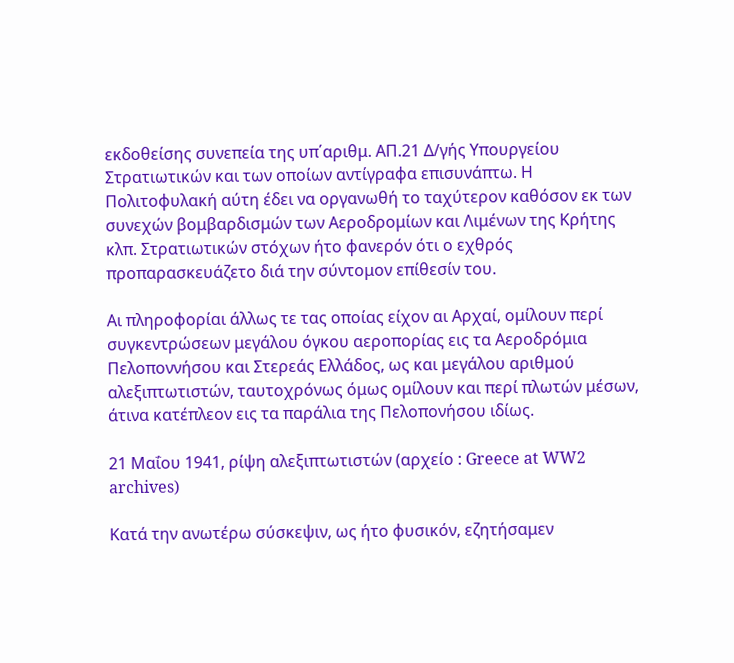εκδοθείσης συνεπεία της υπ΄αριθμ. ΑΠ.21 Δ/γής Υπουργείου Στρατιωτικών και των οποίων αντίγραφα επισυνάπτω. Η Πολιτοφυλακή αύτη έδει να οργανωθή το ταχύτερον καθόσον εκ των συνεχών βομβαρδισμών των Αεροδρομίων και Λιμένων της Κρήτης κλπ. Στρατιωτικών στόχων ήτο φανερόν ότι ο εχθρός προπαρασκευάζετο διά την σύντομον επίθεσίν του.

Αι πληροφορίαι άλλως τε τας οποίας είχον αι Αρχαί, ομίλουν περί συγκεντρώσεων μεγάλου όγκου αεροπορίας εις τα Αεροδρόμια Πελοποννήσου και Στερεάς Ελλάδος, ως και μεγάλου αριθμού αλεξιπτωτιστών, ταυτοχρόνως όμως ομίλουν και περί πλωτών μέσων, άτινα κατέπλεον εις τα παράλια της Πελοπονήσου ιδίως.

21 Μαΐου 1941, ρίψη αλεξιπτωτιστών (αρχείο : Greece at WW2 archives)

Κατά την ανωτέρω σύσκεψιν, ως ήτο φυσικόν, εζητήσαμεν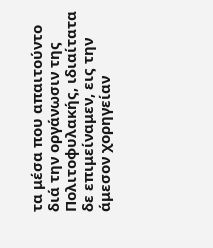τα μέσα που απαιτούντο διά την οργάνωσιν της Πολιτοφυλακής, ιδιαίτατα δε επιμείναμεν, εις την άμεσον χορηγείαν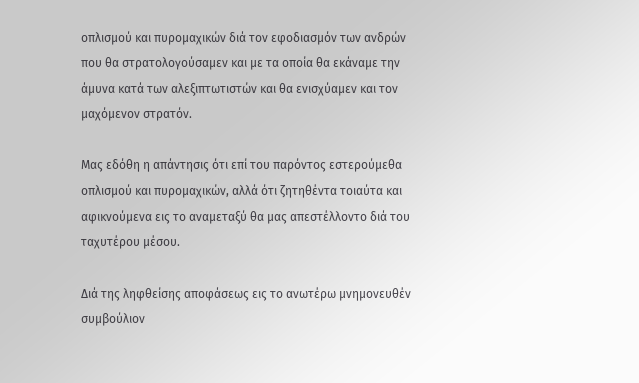οπλισμού και πυρομαχικών διά τον εφοδιασμόν των ανδρών που θα στρατολογούσαμεν και με τα οποία θα εκάναμε την άμυνα κατά των αλεξιπτωτιστών και θα ενισχύαμεν και τον μαχόμενον στρατόν.

Μας εδόθη η απάντησις ότι επί του παρόντος εστερούμεθα οπλισμού και πυρομαχικών, αλλά ότι ζητηθέντα τοιαύτα και αφικνούμενα εις το αναμεταξύ θα μας απεστέλλοντο διά του ταχυτέρου μέσου.

Διά της ληφθείσης αποφάσεως εις το ανωτέρω μνημονευθέν συμβούλιον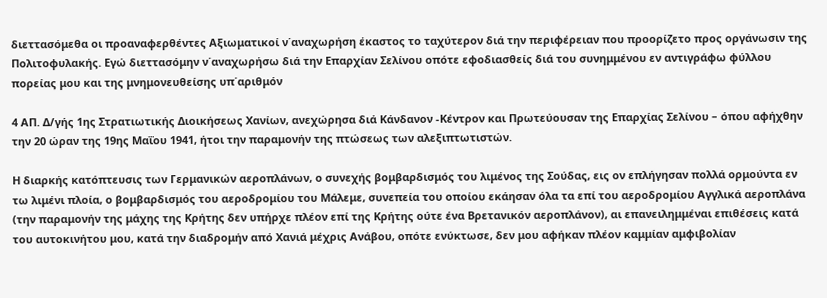διεττασόμεθα οι προαναφερθέντες Αξιωματικοί ν΄αναχωρήση έκαστος το ταχύτερον διά την περιφέρειαν που προορίζετο προς οργάνωσιν της Πολιτοφυλακής. Εγώ διεττασόμην ν΄αναχωρήσω διά την Επαρχίαν Σελίνου οπότε εφοδιασθείς διά του συνημμένου εν αντιγράφω φύλλου πορείας μου και της μνημονευθείσης υπ΄αριθμόν

4 ΑΠ. Δ/γής 1ης Στρατιωτικής Διοικήσεως Χανίων, ανεχώρησα διά Κάνδανον -Κέντρον και Πρωτεύουσαν της Επαρχίας Σελίνου – όπου αφήχθην την 20 ώραν της 19ης Μαΐου 1941, ήτοι την παραμονήν της πτώσεως των αλεξιπτωτιστών.

Η διαρκής κατόπτευσις των Γερμανικών αεροπλάνων, ο συνεχής βομβαρδισμός του λιμένος της Σούδας, εις ον επλήγησαν πολλά ορμούντα εν τω λιμένι πλοία, ο βομβαρδισμός του αεροδρομίου του Μάλεμε, συνεπεία του οποίου εκάησαν όλα τα επί του αεροδρομίου Αγγλικά αεροπλάνα (την παραμονήν της μάχης της Κρήτης δεν υπήρχε πλέον επί της Κρήτης ούτε ένα Βρετανικόν αεροπλάνον), αι επανειλημμέναι επιθέσεις κατά του αυτοκινήτου μου, κατά την διαδρομήν από Χανιά μέχρις Ανάβου, οπότε ενύκτωσε, δεν μου αφήκαν πλέον καμμίαν αμφιβολίαν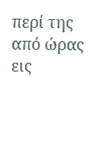περί της από ώρας εις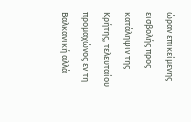ώραν επικείμενης εισβολής προς κατάληψιν της Κρήτης, τελευταίου προμαχώνος εν τη Βαλκανική αλλά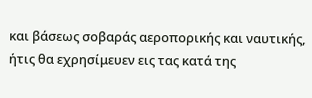και βάσεως σοβαράς αεροπορικής και ναυτικής, ήτις θα εχρησίμευεν εις τας κατά της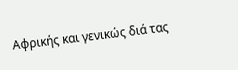Αφρικής και γενικώς διά τας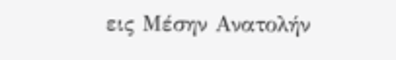εις Μέσην Ανατολήν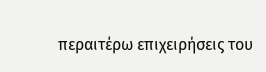περαιτέρω επιχειρήσεις του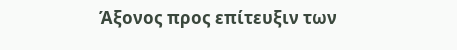Άξονος προς επίτευξιν των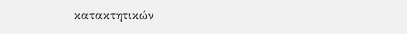κατακτητικών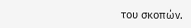του σκοπών.